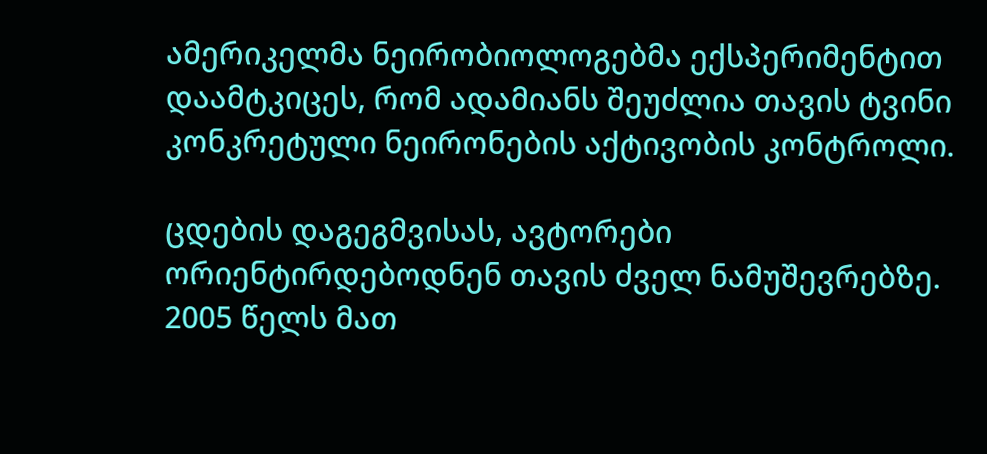ამერიკელმა ნეირობიოლოგებმა ექსპერიმენტით დაამტკიცეს, რომ ადამიანს შეუძლია თავის ტვინი კონკრეტული ნეირონების აქტივობის კონტროლი.

ცდების დაგეგმვისას, ავტორები ორიენტირდებოდნენ თავის ძველ ნამუშევრებზე. 2005 წელს მათ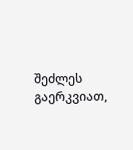შეძლეს გაერკვიათ,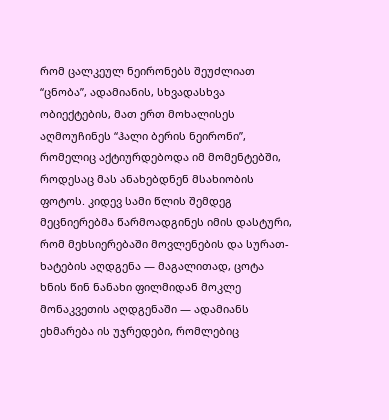რომ ცალკეულ ნეირონებს შეუძლიათ “ცნობა”, ადამიანის, სხვადასხვა ობიექტების, მათ ერთ მოხალისეს აღმოუჩინეს “ჰალი ბერის ნეირონი”, რომელიც აქტიურდებოდა იმ მომენტებში, როდესაც მას ანახებდნენ მსახიობის ფოტოს. კიდევ სამი წლის შემდეგ მეცნიერებმა წარმოადგინეს იმის დასტური, რომ მეხსიერებაში მოვლენების და სურათ-ხატების აღდგენა — მაგალითად, ცოტა ხნის წინ ნანახი ფილმიდან მოკლე მონაკვეთის აღდგენაში — ადამიანს ეხმარება ის უჯრედები, რომლებიც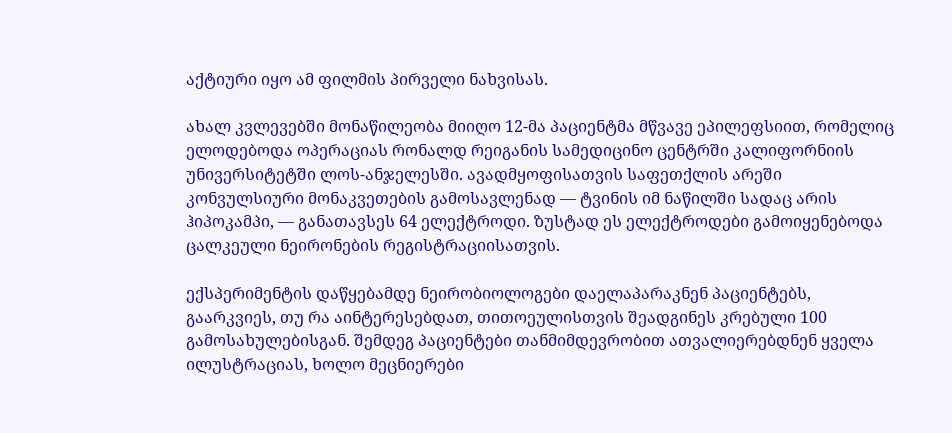აქტიური იყო ამ ფილმის პირველი ნახვისას.

ახალ კვლევებში მონაწილეობა მიიღო 12-მა პაციენტმა მწვავე ეპილეფსიით, რომელიც ელოდებოდა ოპერაციას რონალდ რეიგანის სამედიცინო ცენტრში კალიფორნიის უნივერსიტეტში ლოს-ანჯელესში. ავადმყოფისათვის საფეთქლის არეში კონვულსიური მონაკვეთების გამოსავლენად — ტვინის იმ ნაწილში სადაც არის ჰიპოკამპი, — განათავსეს 64 ელექტროდი. ზუსტად ეს ელექტროდები გამოიყენებოდა ცალკეული ნეირონების რეგისტრაციისათვის.

ექსპერიმენტის დაწყებამდე ნეირობიოლოგები დაელაპარაკნენ პაციენტებს, გაარკვიეს, თუ რა აინტერესებდათ, თითოეულისთვის შეადგინეს კრებული 100 გამოსახულებისგან. შემდეგ პაციენტები თანმიმდევრობით ათვალიერებდნენ ყველა ილუსტრაციას, ხოლო მეცნიერები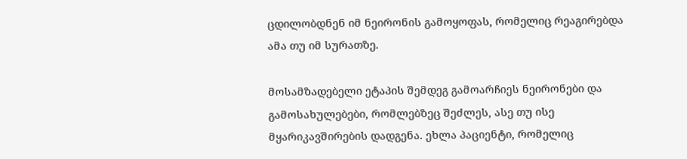ცდილობდნენ იმ ნეირონის გამოყოფას, რომელიც რეაგირებდა ამა თუ იმ სურათზე.

მოსამზადებელი ეტაპის შემდეგ გამოარჩიეს ნეირონები და გამოსახულებები, რომლებზეც შეძლეს, ასე თუ ისე მყარიკავშირების დადგენა. ეხლა პაციენტი, რომელიც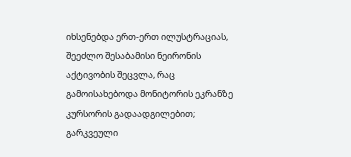იხსენებდა ერთ-ერთ ილუსტრაციას, შეეძლო შესაბამისი ნეირონის აქტივობის შეცვლა, რაც გამოისახებოდა მონიტორის ეკრანზე კურსორის გადაადგილებით; გარკვეული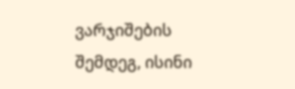ვარჯიშების შემდეგ, ისინი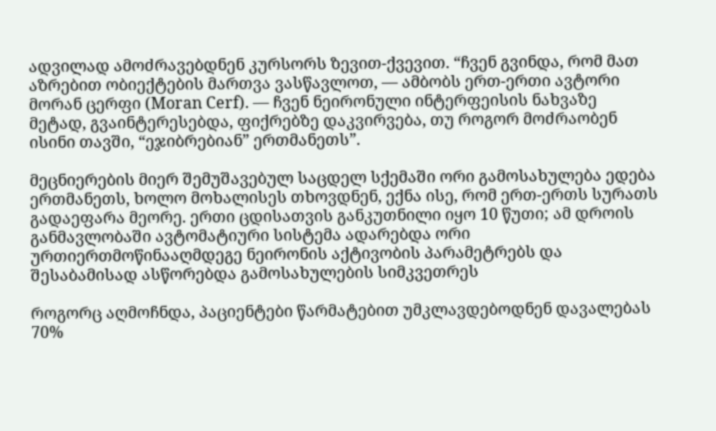ადვილად ამოძრავებდნენ კურსორს ზევით-ქვევით. “ჩვენ გვინდა, რომ მათ აზრებით ობიექტების მართვა ვასწავლოთ, — ამბობს ერთ-ერთი ავტორი მორან ცერფი (Moran Cerf). — ჩვენ ნეირონული ინტერფეისის ნახვაზე მეტად, გვაინტერესებდა, ფიქრებზე დაკვირვება, თუ როგორ მოძრაობენ ისინი თავში, “ეჯიბრებიან” ერთმანეთს”.

მეცნიერების მიერ შემუშავებულ საცდელ სქემაში ორი გამოსახულება ედება ერთმანეთს, ხოლო მოხალისეს თხოვდნენ, ექნა ისე, რომ ერთ-ერთს სურათს გადაეფარა მეორე. ერთი ცდისათვის განკუთნილი იყო 10 წუთი; ამ დროის განმავლობაში ავტომატიური სისტემა ადარებდა ორი ურთიერთმოწინააღმდეგე ნეირონის აქტივობის პარამეტრებს და შესაბამისად ასწორებდა გამოსახულების სიმკვეთრეს

როგორც აღმოჩნდა, პაციენტები წარმატებით უმკლავდებოდნენ დავალებას 70%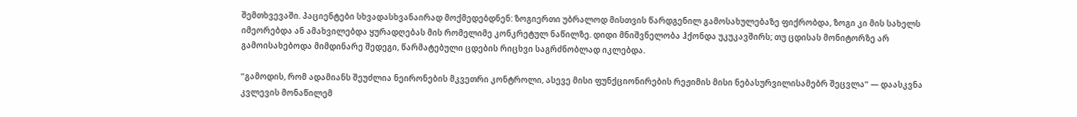შემთხვევაში. პაციენტები სხვადასხვანაირად მოქმედებდნენ: ზოგიერთი უბრალოდ მისთვის წარდგენილ გამოსახულებაზე ფიქრობდა, ზოგი კი მის სახელს იმეორებდა ან ამახვილებდა ყურადღებას მის რომელიმე კონკრეტულ ნაწილზე. დიდი მნიშვნელობა ჰქონდა უკუკავშირს; თუ ცდისას მონიტორზე არ გამოისახებოდა მიმდინარე შედეგი, წარმატებული ცდების რიცხვი საგრძნობლად იკლებდა.

“გამოდის, რომ ადამიანს შეუძლია ნეირონების მკვეთრი კონტროლი, ასევე მისი ფუნქციონირების რეჟიმის მისი ნებასურვილისამებრ შეცვლა” — დაასკვნა კვლევის მონაწილემ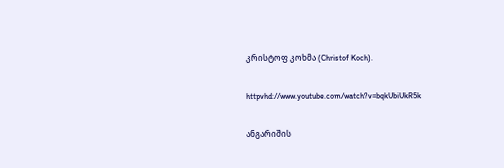კრისტოფ კოხმა (Christof Koch).

httpvhd://www.youtube.com/watch?v=bqkUbiUkR5k

ანგარიშის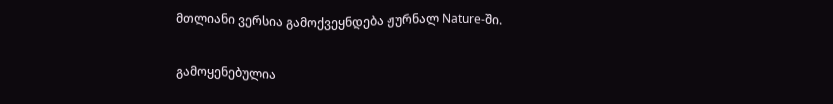მთლიანი ვერსია გამოქვეყნდება ჟურნალ Nature-ში.

გამოყენებულია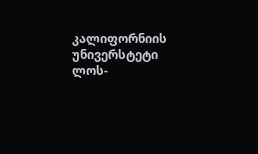კალიფორნიის უნივერსტეტი ლოს-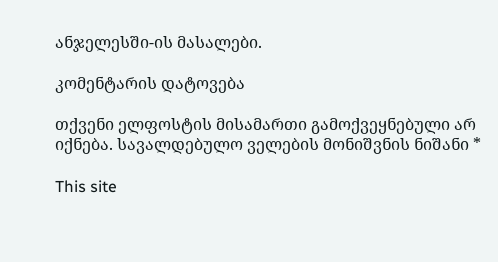ანჯელესში-ის მასალები.

კომენტარის დატოვება

თქვენი ელფოსტის მისამართი გამოქვეყნებული არ იქნება. სავალდებულო ველების მონიშვნის ნიშანი *

This site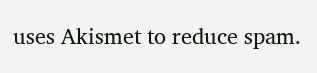uses Akismet to reduce spam.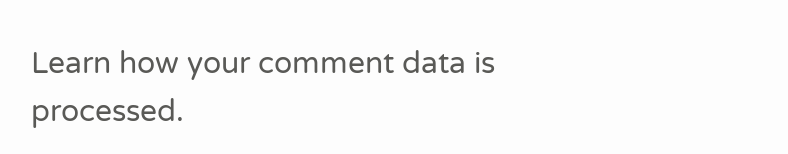Learn how your comment data is processed.